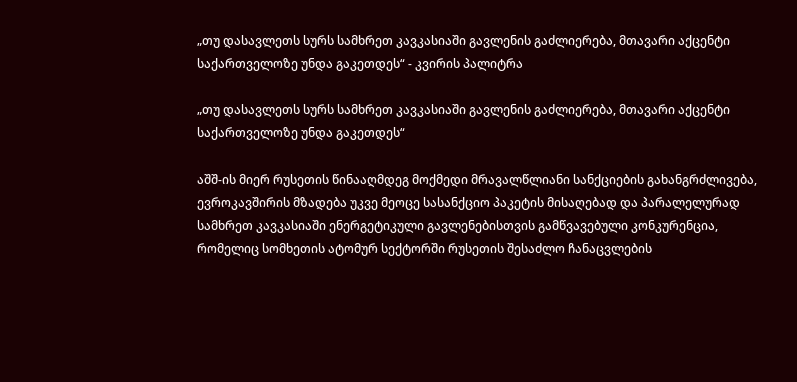„თუ დასავლეთს სურს სამხრეთ კავკასიაში გავლენის გაძლიერება, მთავარი აქცენტი საქართველოზე უნდა გაკეთდეს“ - კვირის პალიტრა

„თუ დასავლეთს სურს სამხრეთ კავკასიაში გავლენის გაძლიერება, მთავარი აქცენტი საქართველოზე უნდა გაკეთდეს“

აშშ-ის მიერ რუსეთის წინააღმდეგ მოქმედი მრავალწლიანი სანქციების გახანგრძლივება, ევროკავშირის მზადება უკვე მეოცე სასანქციო პაკეტის მისაღებად და პარალელურად სამხრეთ კავკასიაში ენერგეტიკული გავლენებისთვის გამწვავებული კონკურენცია, რომელიც სომხეთის ატომურ სექტორში რუსეთის შესაძლო ჩანაცვლების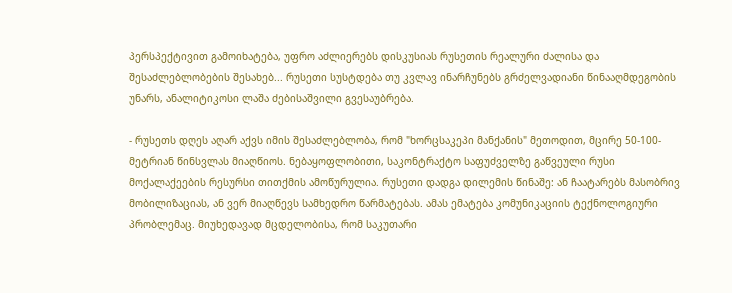პერსპექტივით გამოიხატება, უფრო აძლიერებს დისკუსიას რუსეთის რეალური ძალისა და შესაძლებლობების შესახებ... რუსეთი სუსტდება თუ კვლავ ინარჩუნებს გრძელვადიანი წინააღმდეგობის უნარს, ანალიტიკოსი ლაშა ძებისაშვილი გვესაუბრება.

- რუსეთს დღეს აღარ აქვს იმის შესაძლებლობა, რომ "ხორცსაკეპი მანქანის" მეთოდით, მცირე 50-100-მეტრიან წინსვლას მიაღწიოს. ნებაყოფლობითი, საკონტრაქტო საფუძველზე გაწვეული რუსი მოქალაქეების რესურსი თითქმის ამოწურულია. რუსეთი დადგა დილემის წინაშე: ან ჩაატარებს მასობრივ მობილიზაციას, ან ვერ მიაღწევს სამხედრო წარმატებას. ამას ემატება კომუნიკაციის ტექნოლოგიური პრობლემაც. მიუხედავად მცდელობისა, რომ საკუთარი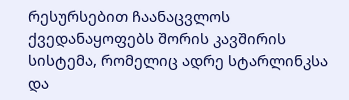რესურსებით ჩაანაცვლოს ქვედანაყოფებს შორის კავშირის სისტემა, რომელიც ადრე სტარლინკსა და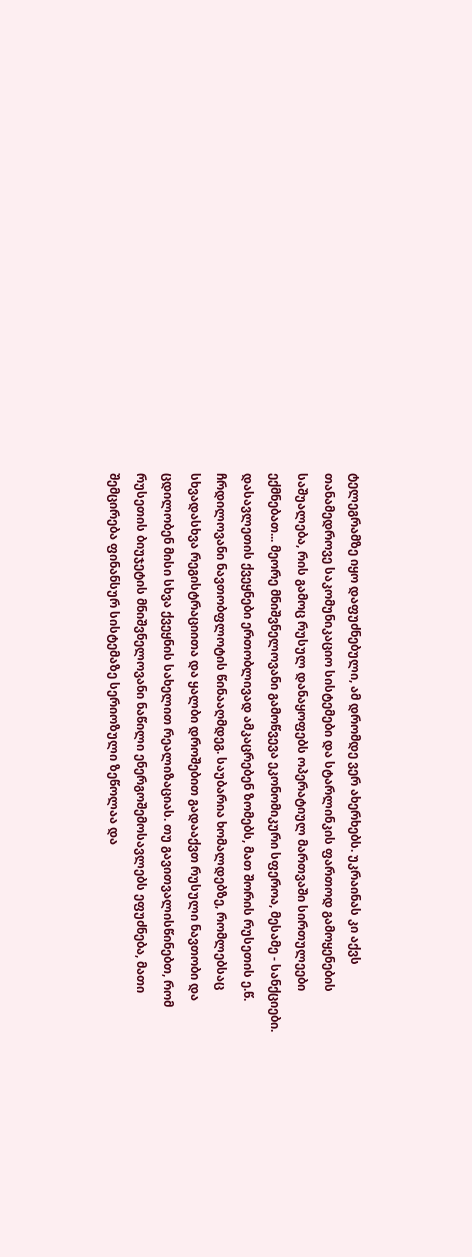ტელეგრამზე იყო დაფუძნებული, ამ დრომდე ვერ ახერხებს. უკრაინას კი აქვს თანამედროვე საკომუნიკაციო სისტემები და სტარლინკის ფართოდ გამოყენების საშუალება, რის გამოც რუსულ დანაყოფებს ოპერატიულ მართვაში სირთულეები ექმნებათ... მეორე მნიშვნელოვანი გამოწვევა ეკონომიკური სფეროა, მესამე - სანქციები. დასავლეთის ქვეყნები ერთობლივად ამკაცრებენ ზომებს, მათ შორის რუსეთის ე.წ. ჩრდილოვანი ნავთობფლოტის წინააღმდეგ. საუბარია ხომალდებზე, რომლებსაც სხვადასხვა რეგისტრაციითა და ყალბი დროშებით გადააქვთ რუსული ნავთობი და ცდილობენ მისი სხვა ქვეყნის სახელით რეალიზაციას. თუ გავითვალისწინებთ, რომ რუსეთის ბიუჯეტის მნიშვნელოვანი ნაწილი ენერგოშემოსავლებს ეფუძნება, მათი შემცირება ფინანსურ სისტემაზე სერიოზული ზეწოლაა და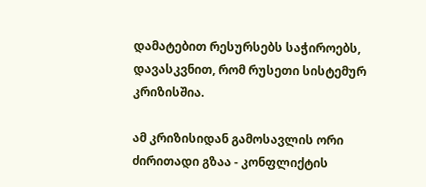დამატებით რესურსებს საჭიროებს, დავასკვნით, რომ რუსეთი სისტემურ კრიზისშია.

ამ კრიზისიდან გამოსავლის ორი ძირითადი გზაა - კონფლიქტის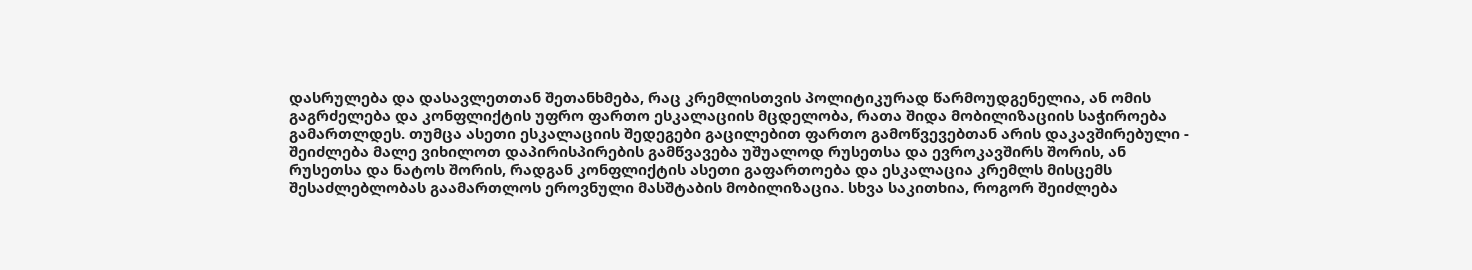დასრულება და დასავლეთთან შეთანხმება, რაც კრემლისთვის პოლიტიკურად წარმოუდგენელია, ან ომის გაგრძელება და კონფლიქტის უფრო ფართო ესკალაციის მცდელობა, რათა შიდა მობილიზაციის საჭიროება გამართლდეს. თუმცა ასეთი ესკალაციის შედეგები გაცილებით ფართო გამოწვევებთან არის დაკავშირებული - შეიძლება მალე ვიხილოთ დაპირისპირების გამწვავება უშუალოდ რუსეთსა და ევროკავშირს შორის, ან რუსეთსა და ნატოს შორის, რადგან კონფლიქტის ასეთი გაფართოება და ესკალაცია კრემლს მისცემს შესაძლებლობას გაამართლოს ეროვნული მასშტაბის მობილიზაცია. სხვა საკითხია, როგორ შეიძლება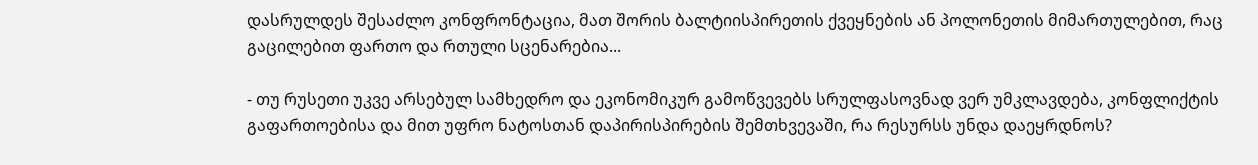დასრულდეს შესაძლო კონფრონტაცია, მათ შორის ბალტიისპირეთის ქვეყნების ან პოლონეთის მიმართულებით, რაც გაცილებით ფართო და რთული სცენარებია...

- თუ რუსეთი უკვე არსებულ სამხედრო და ეკონომიკურ გამოწვევებს სრულფასოვნად ვერ უმკლავდება, კონფლიქტის გაფართოებისა და მით უფრო ნატოსთან დაპირისპირების შემთხვევაში, რა რესურსს უნდა დაეყრდნოს?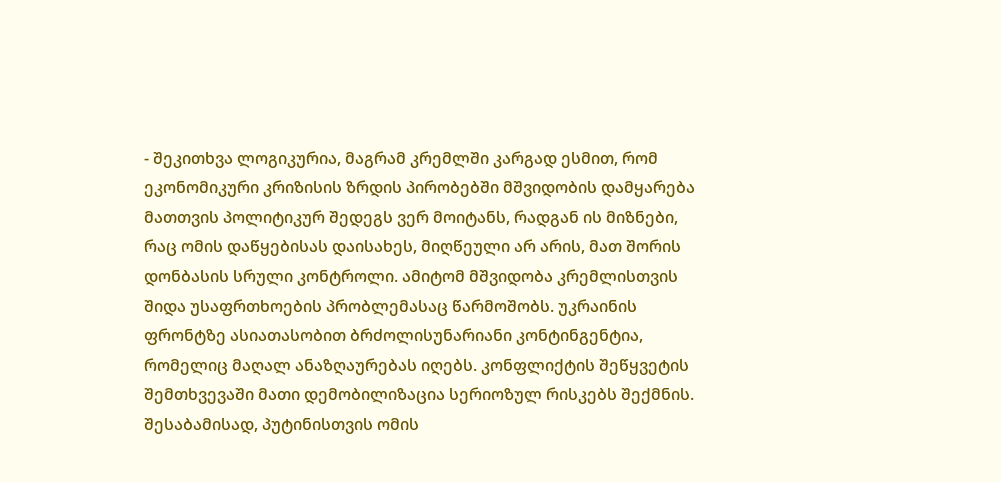- შეკითხვა ლოგიკურია, მაგრამ კრემლში კარგად ესმით, რომ ეკონომიკური კრიზისის ზრდის პირობებში მშვიდობის დამყარება მათთვის პოლიტიკურ შედეგს ვერ მოიტანს, რადგან ის მიზნები, რაც ომის დაწყებისას დაისახეს, მიღწეული არ არის, მათ შორის დონბასის სრული კონტროლი. ამიტომ მშვიდობა კრემლისთვის შიდა უსაფრთხოების პრობლემასაც წარმოშობს. უკრაინის ფრონტზე ასიათასობით ბრძოლისუნარიანი კონტინგენტია, რომელიც მაღალ ანაზღაურებას იღებს. კონფლიქტის შეწყვეტის შემთხვევაში მათი დემობილიზაცია სერიოზულ რისკებს შექმნის. შესაბამისად, პუტინისთვის ომის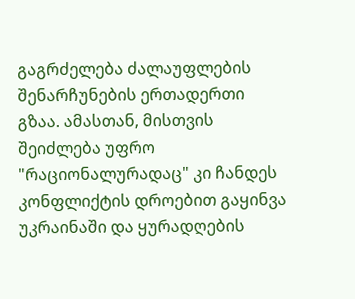გაგრძელება ძალაუფლების შენარჩუნების ერთადერთი გზაა. ამასთან, მისთვის შეიძლება უფრო "რაციონალურადაც" კი ჩანდეს კონფლიქტის დროებით გაყინვა უკრაინაში და ყურადღების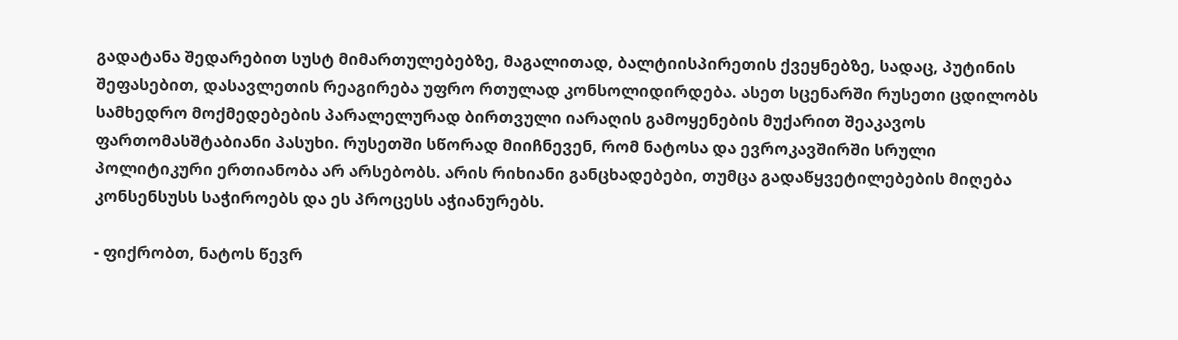გადატანა შედარებით სუსტ მიმართულებებზე, მაგალითად, ბალტიისპირეთის ქვეყნებზე, სადაც, პუტინის შეფასებით, დასავლეთის რეაგირება უფრო რთულად კონსოლიდირდება. ასეთ სცენარში რუსეთი ცდილობს სამხედრო მოქმედებების პარალელურად ბირთვული იარაღის გამოყენების მუქარით შეაკავოს ფართომასშტაბიანი პასუხი. რუსეთში სწორად მიიჩნევენ, რომ ნატოსა და ევროკავშირში სრული პოლიტიკური ერთიანობა არ არსებობს. არის რიხიანი განცხადებები, თუმცა გადაწყვეტილებების მიღება კონსენსუსს საჭიროებს და ეს პროცესს აჭიანურებს.

- ფიქრობთ, ნატოს წევრ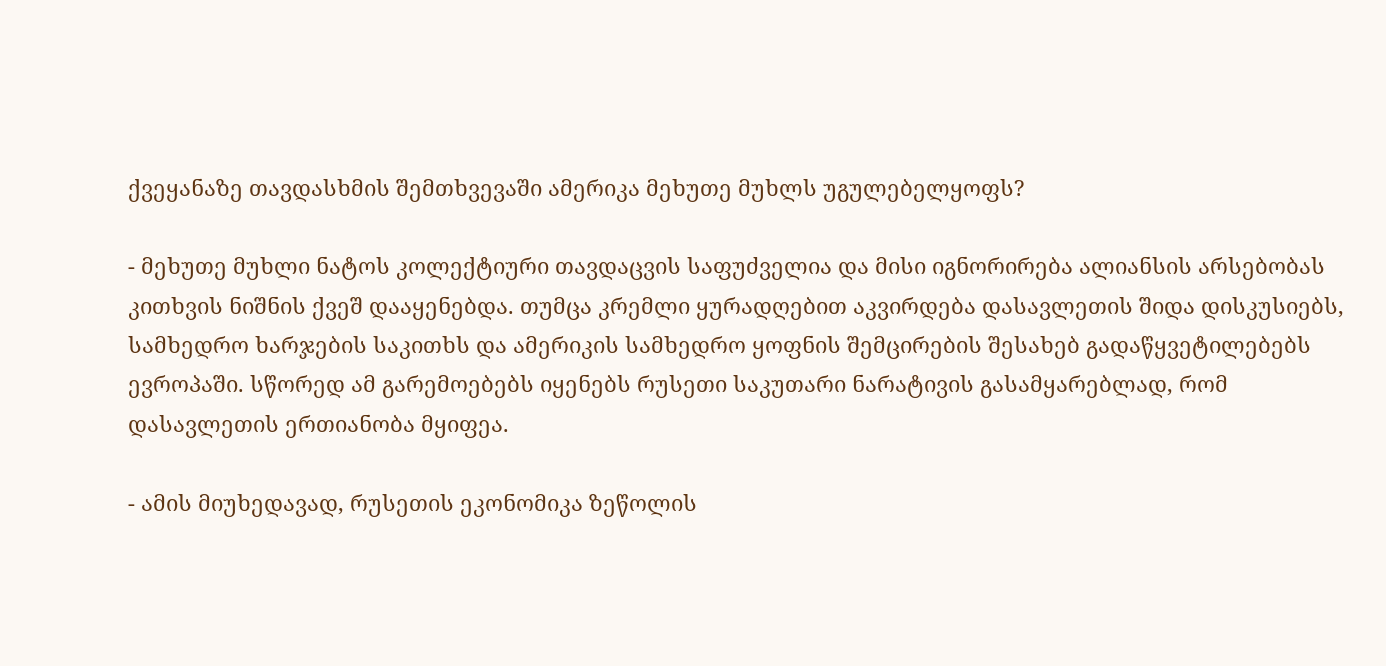ქვეყანაზე თავდასხმის შემთხვევაში ამერიკა მეხუთე მუხლს უგულებელყოფს?

- მეხუთე მუხლი ნატოს კოლექტიური თავდაცვის საფუძველია და მისი იგნორირება ალიანსის არსებობას კითხვის ნიშნის ქვეშ დააყენებდა. თუმცა კრემლი ყურადღებით აკვირდება დასავლეთის შიდა დისკუსიებს, სამხედრო ხარჯების საკითხს და ამერიკის სამხედრო ყოფნის შემცირების შესახებ გადაწყვეტილებებს ევროპაში. სწორედ ამ გარემოებებს იყენებს რუსეთი საკუთარი ნარატივის გასამყარებლად, რომ დასავლეთის ერთიანობა მყიფეა.

- ამის მიუხედავად, რუსეთის ეკონომიკა ზეწოლის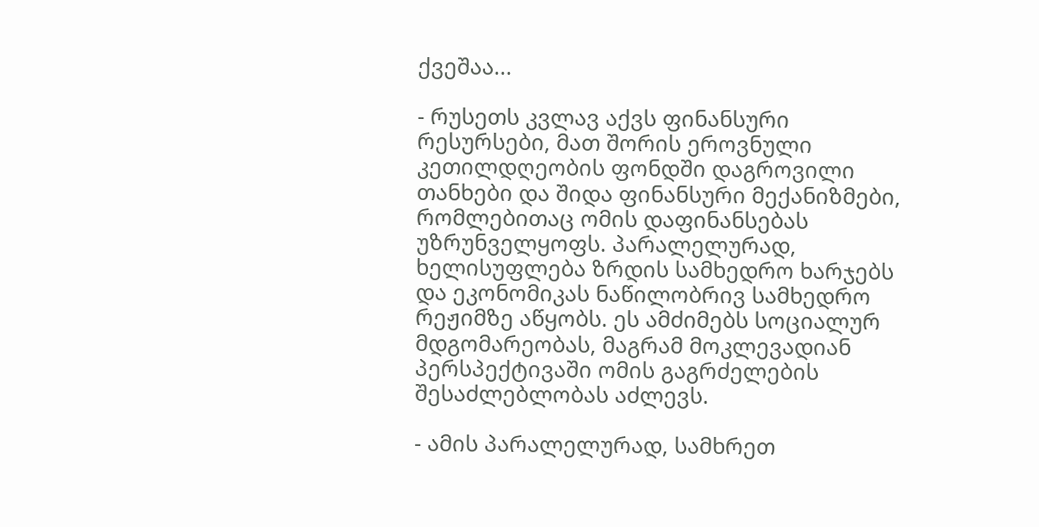ქვეშაა...

- რუსეთს კვლავ აქვს ფინანსური რესურსები, მათ შორის ეროვნული კეთილდღეობის ფონდში დაგროვილი თანხები და შიდა ფინანსური მექანიზმები, რომლებითაც ომის დაფინანსებას უზრუნველყოფს. პარალელურად, ხელისუფლება ზრდის სამხედრო ხარჯებს და ეკონომიკას ნაწილობრივ სამხედრო რეჟიმზე აწყობს. ეს ამძიმებს სოციალურ მდგომარეობას, მაგრამ მოკლევადიან პერსპექტივაში ომის გაგრძელების შესაძლებლობას აძლევს.

- ამის პარალელურად, სამხრეთ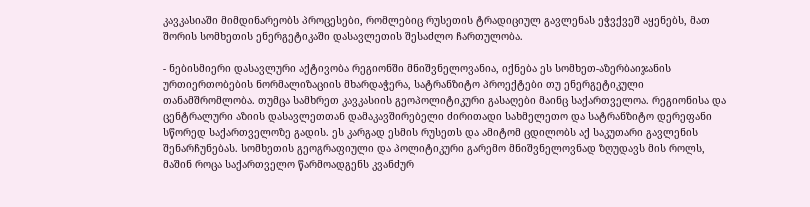კავკასიაში მიმდინარეობს პროცესები, რომლებიც რუსეთის ტრადიციულ გავლენას ეჭვქვეშ აყენებს, მათ შორის სომხეთის ენერგეტიკაში დასავლეთის შესაძლო ჩართულობა.

- ნებისმიერი დასავლური აქტივობა რეგიონში მნიშვნელოვანია, იქნება ეს სომხეთ-აზერბაიჯანის ურთიერთობების ნორმალიზაციის მხარდაჭერა, სატრანზიტო პროექტები თუ ენერგეტიკული თანამშრომლობა. თუმცა სამხრეთ კავკასიის გეოპოლიტიკური გასაღები მაინც საქართველოა. რეგიონისა და ცენტრალური აზიის დასავლეთთან დამაკავშირებელი ძირითადი სახმელეთო და სატრანზიტო დერეფანი სწორედ საქართველოზე გადის. ეს კარგად ესმის რუსეთს და ამიტომ ცდილობს აქ საკუთარი გავლენის შენარჩუნებას. სომხეთის გეოგრაფიული და პოლიტიკური გარემო მნიშვნელოვნად ზღუდავს მის როლს, მაშინ როცა საქართველო წარმოადგენს კვანძურ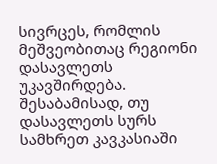სივრცეს, რომლის მეშვეობითაც რეგიონი დასავლეთს უკავშირდება. შესაბამისად, თუ დასავლეთს სურს სამხრეთ კავკასიაში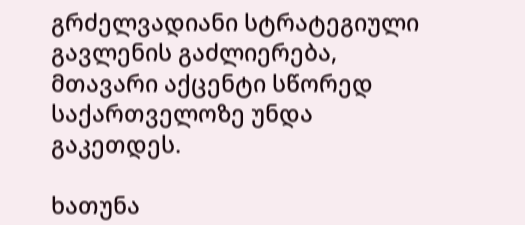გრძელვადიანი სტრატეგიული გავლენის გაძლიერება, მთავარი აქცენტი სწორედ საქართველოზე უნდა გაკეთდეს.

ხათუნა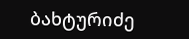ბახტურიძე